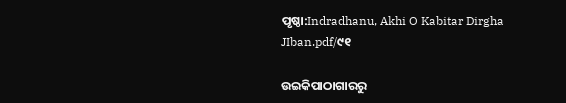ପୃଷ୍ଠା:Indradhanu, Akhi O Kabitar Dirgha JIban.pdf/୯୧

ଉଇକିପାଠାଗାର‌ରୁ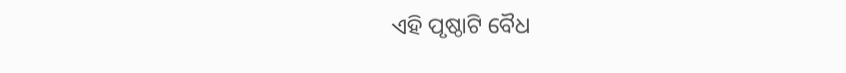ଏହି ପୃଷ୍ଠାଟି ବୈଧ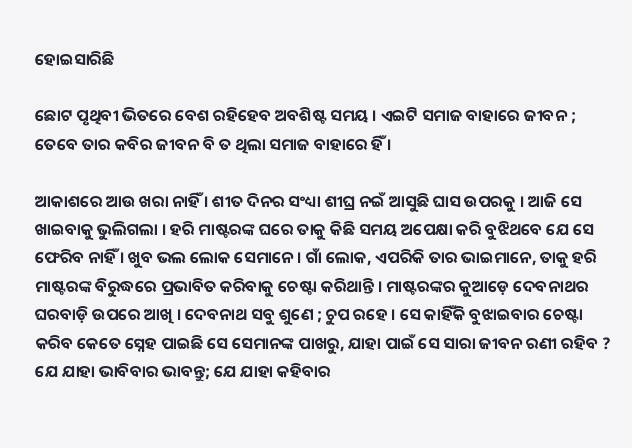ହୋଇସାରିଛି

ଛୋଟ ପୃଥିବୀ ଭିତରେ ବେଶ ରହିହେବ ଅବଶିଷ୍ଟ ସମୟ । ଏଇଟି ସମାଜ ବାହାରେ ଜୀବନ ; ତେବେ ତାର କବିର ଜୀବନ ବି ତ ଥିଲା ସମାଜ ବାହାରେ ହିଁ ।

ଆକାଶରେ ଆଉ ଖରା ନାହିଁ । ଶୀତ ଦିନର ସଂଧ୍ୟା ଶୀଘ୍ର ନଇଁ ଆସୁଛି ଘାସ ଉପରକୁ । ଆଜି ସେ ଖାଇବାକୁ ଭୁଲିଗଲା । ହରି ମାଷ୍ଟରଙ୍କ ଘରେ ତାକୁ କିଛି ସମୟ ଅପେକ୍ଷା କରି ବୁଝିଥବେ ଯେ ସେ ଫେରିବ ନାହିଁ । ଖୁବ ଭଲ ଲୋକ ସେମାନେ । ଗାଁ ଲୋକ, ଏପରିକି ତାର ଭାଇମାନେ, ତାକୁ ହରି ମାଷ୍ଟରଙ୍କ ବିରୁଦ୍ଧରେ ପ୍ରଭାବିତ କରିବାକୁ ଚେଷ୍ଟା କରିଥାନ୍ତି । ମାଷ୍ଟରଙ୍କର କୁଆଡ଼େ ଦେବନାଥର ଘରବାଡ଼ି ଉପରେ ଆଖି । ଦେବନାଥ ସବୁ ଶୁଣେ ; ଚୁପ ରହେ । ସେ କାହିଁକି ବୁଝାଇବାର ଚେଷ୍ଟା କରିବ କେତେ ସ୍ନେହ ପାଇଛି ସେ ସେମାନଙ୍କ ପାଖରୁ, ଯାହା ପାଇଁ ସେ ସାରା ଜୀବନ ରଣୀ ରହିବ ? ଯେ ଯାହା ଭାବିବାର ଭାବନ୍ତୁ; ଯେ ଯାହା କହିବାର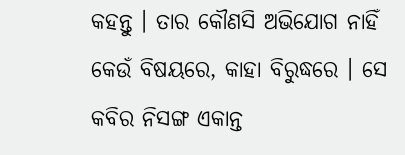କହନ୍ତୁ । ତାର କୌଣସି ଅଭିଯୋଗ ନାହିଁ କେଉଁ ବିଷୟରେ, କାହା ବିରୁଦ୍ଧରେ । ସେ କବିର ନିସଙ୍ଗ ଏକାନ୍ତ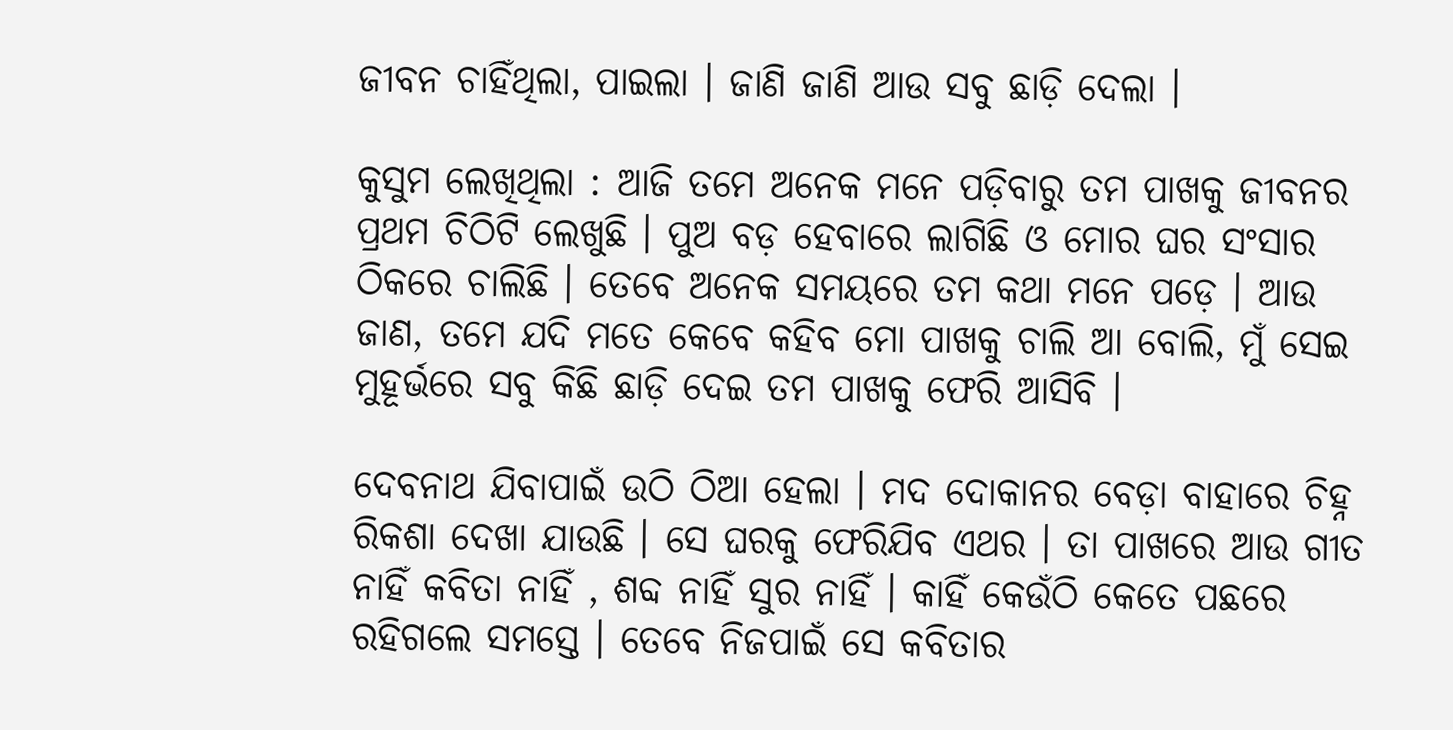ଜୀବନ ଚାହିଁଥିଲା, ପାଇଲା । ଜାଣି ଜାଣି ଆଉ ସବୁ ଛାଡ଼ି ଦେଲା ।

କୁସୁମ ଲେଖିଥିଲା : ଆଜି ତମେ ଅନେକ ମନେ ପଡ଼ିବାରୁ ତମ ପାଖକୁ ଜୀବନର ପ୍ରଥମ ଚିଠିଟି ଲେଖୁଛି । ପୁଅ ବଡ଼ ହେବାରେ ଲାଗିଛି ଓ ମୋର ଘର ସଂସାର ଠିକରେ ଚାଲିଛି । ତେବେ ଅନେକ ସମୟରେ ତମ କଥା ମନେ ପଡ଼େ । ଆଉ ଜାଣ, ତମେ ଯଦି ମତେ କେବେ କହିବ ମୋ ପାଖକୁ ଚାଲି ଆ ବୋଲି, ମୁଁ ସେଇ ମୁହୂର୍ଭରେ ସବୁ କିଛି ଛାଡ଼ି ଦେଇ ତମ ପାଖକୁ ଫେରି ଆସିବି ।

ଦେବନାଥ ଯିବାପାଇଁ ଉଠି ଠିଆ ହେଲା । ମଦ ଦୋକାନର ବେଡ଼ା ବାହାରେ ଚିହ୍ନ ରିକଶା ଦେଖା ଯାଉଛି । ସେ ଘରକୁ ଫେରିଯିବ ଏଥର । ତା ପାଖରେ ଆଉ ଗୀତ ନାହିଁ କବିତା ନାହିଁ , ଶବ୍ଦ ନାହିଁ ସୁର ନାହିଁ । କାହିଁ କେଉଁଠି କେତେ ପଛରେ ରହିଗଲେ ସମସ୍ତେ । ତେବେ ନିଜପାଇଁ ସେ କବିତାର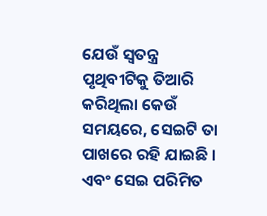ଯେଉଁ ସ୍ୱତନ୍ତ୍ର ପୃଥିବୀଟିକୁ ତିଆରି କରିଥିଲା କେଉଁ ସମୟରେ, ସେଇଟି ତା ପାଖରେ ରହି ଯାଇଛି । ଏବଂ ସେଇ ପରିମିତ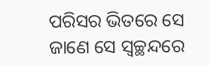ପରିସର ଭିତରେ ସେ ଜାଣେ ସେ ସ୍ୱଚ୍ଛନ୍ଦରେ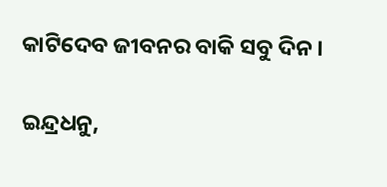କାଟିଦେବ ଜୀବନର ବାକି ସବୁ ଦିନ ।

ଇନ୍ଦ୍ରଧନୁ,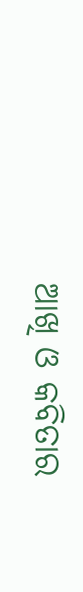ଆଖି ଓ କବିତାର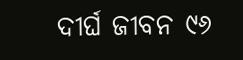ଦୀର୍ଘ ଜୀବନ ୯୬